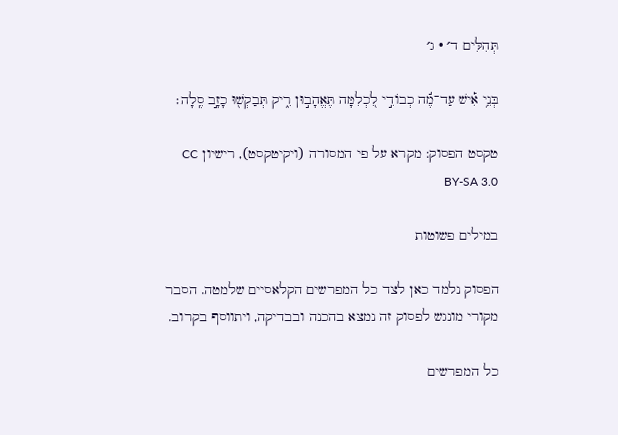תְּהִלִּים ד׳ · ג׳

בְּנֵ֥י אִ֡ישׁ עַד־מֶ֬ה כְבוֹדִ֣י לִ֭כְלִמָּה תֶּאֱהָב֣וּן רִ֑יק תְּבַקְשׁ֖וּ כָזָ֣ב סֶֽלָה׃

טקסט הפסוק: מקרא על פי המסורה (ויקיטקסט), רישיון CC BY-SA 3.0

במילים פשוטות

הפסוק נלמד כאן לצד כל המפרשים הקלאסיים שלמטה. הסבר מקורי מונגש לפסוק זה נמצא בהכנה ובבדיקה, ויתווסף בקרוב.

כל המפרשים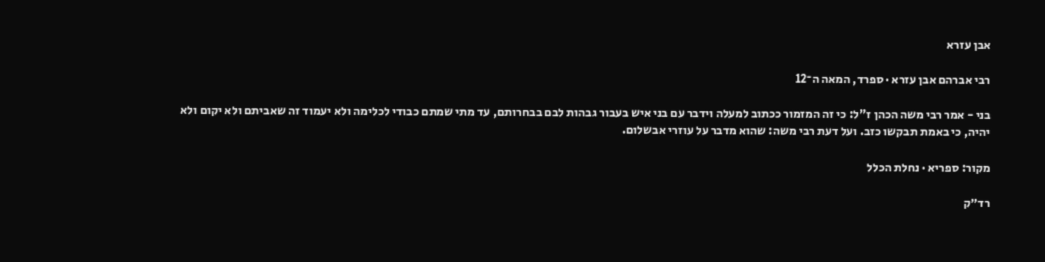אבן עזרא

רבי אברהם אבן עזרא · ספרד, המאה ה־12

בני - אמר רבי משה הכהן ז"ל: כי זה המזמור ככתוב למעלה וידבר עם בני איש בעבור גבהות לבם בבחרותם, עד מתי שמתם כבודי לכלימה ולא יעמוד זה שאביתם ולא יקום ולא יהיה, כי באמת תבקשו כזב. ועל דעת רבי משה: שהוא מדבר על עוזרי אבשלום.

מקור: ספריא · נחלת הכלל

רד״ק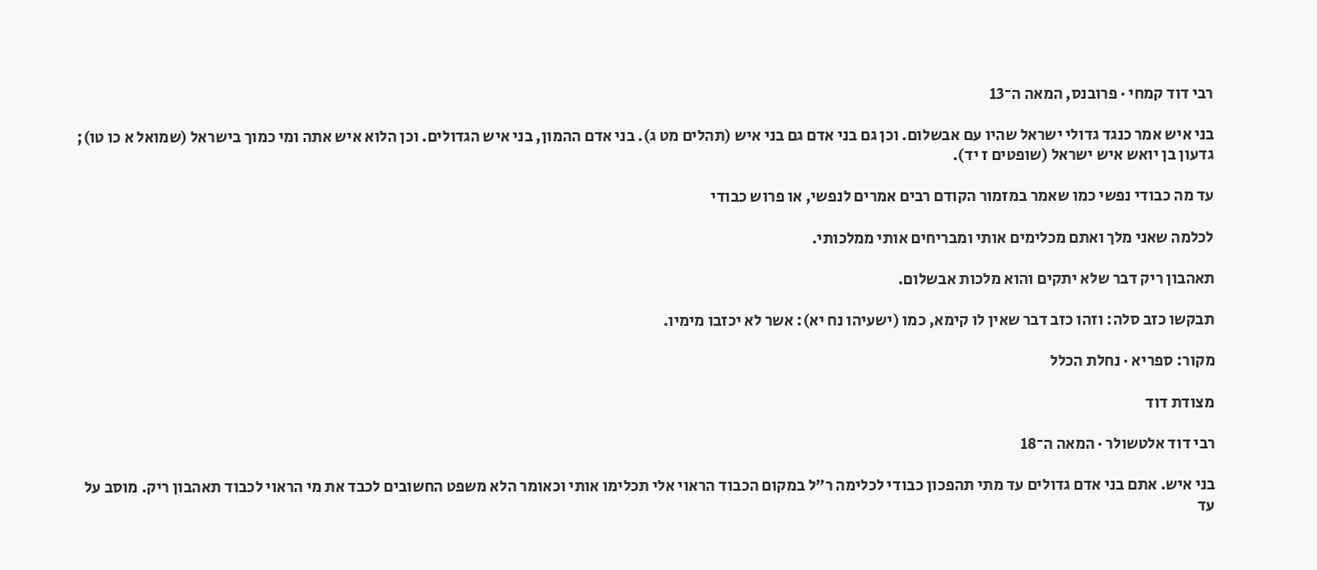רבי דוד קמחי · פרובנס, המאה ה־13

בני איש אמר כנגד גדולי ישראל שהיו עם אבשלום. וכן גם בני אדם גם בני איש (תהלים מט ג). בני אדם ההמון, בני איש הגדולים. וכן הלוא איש אתה ומי כמוך בישראל (שמואל א כו טו); גדעון בן יואש איש ישראל (שופטים ז יד).

עד מה כבודי נפשי כמו שאמר במזמור הקודם רבים אמרים לנפשי, או פרוש כבודי

לכלמה שאני מלך ואתם מכלימים אותי ומבריחים אותי ממלכותי.

תאהבון ריק דבר שלא יתקים והוא מלכות אבשלום.

תבקשו כזב סלה: וזהו כזב דבר שאין לו קימא, כמו (ישעיהו נח יא): אשר לא יכזבו מימיו.

מקור: ספריא · נחלת הכלל

מצודת דוד

רבי דוד אלטשולר · המאה ה־18

בני איש. אתם בני אדם גדולים עד מתי תהפכון כבודי לכלימה ר״ל במקום הכבוד הראוי אלי תכלימו אותי וכאומר הלא משפט החשובים לכבד את מי הראוי לכבוד תאהבון ריק. מוסב על עד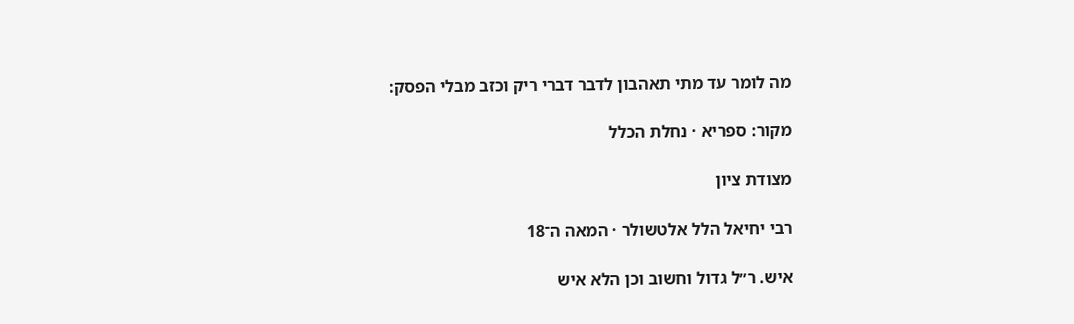מה לומר עד מתי תאהבון לדבר דברי ריק וכזב מבלי הפסק:

מקור: ספריא · נחלת הכלל

מצודת ציון

רבי יחיאל הלל אלטשולר · המאה ה־18

איש. ר״ל גדול וחשוב וכן הלא איש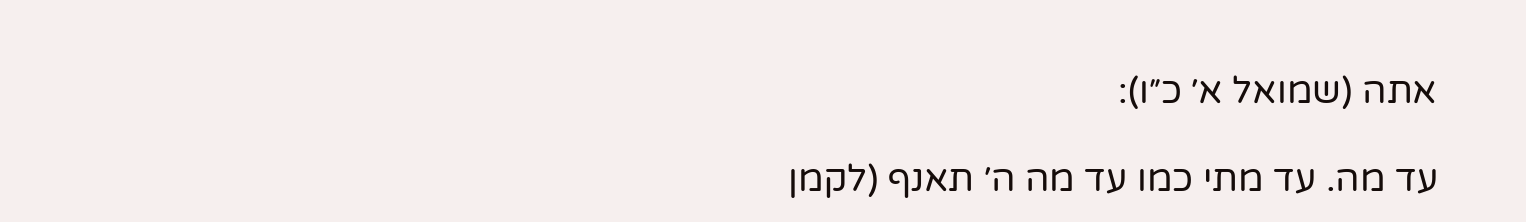אתה (שמואל א׳ כ״ו):

עד מה. עד מתי כמו עד מה ה׳ תאנף (לקמן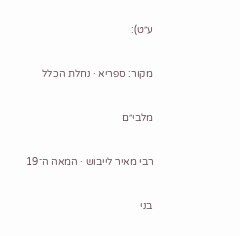ע״ט):

מקור: ספריא · נחלת הכלל

מלבי״ם

רבי מאיר לייבוש · המאה ה־19

בני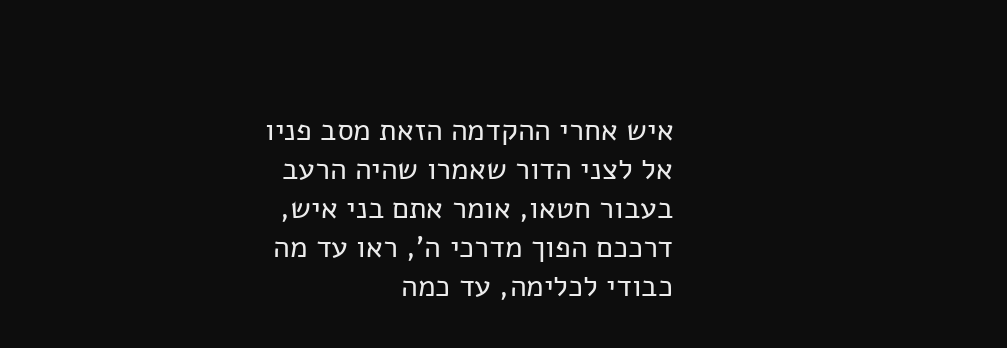איש אחרי ההקדמה הזאת מסב פניו אל לצני הדור שאמרו שהיה הרעב בעבור חטאו, אומר אתם בני איש, דרככם הפוך מדרכי ה', ראו עד מה כבודי לכלימה, עד כמה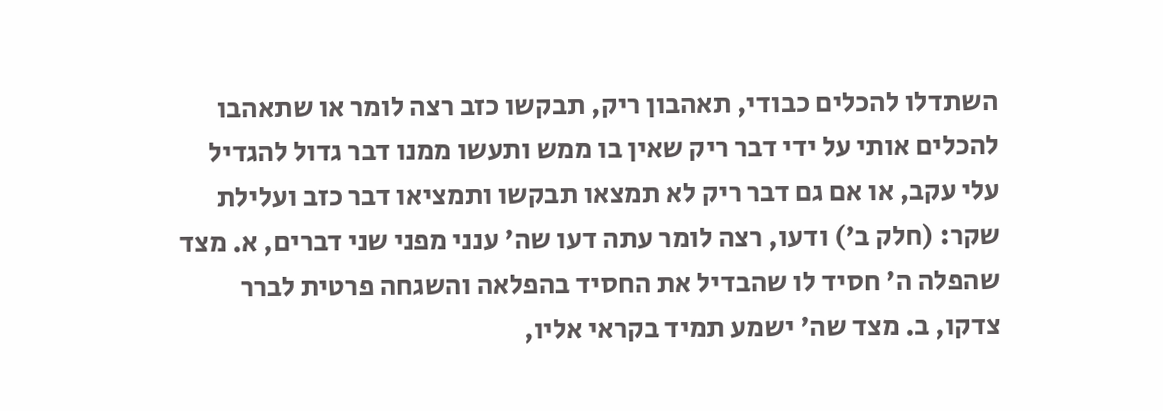השתדלו להכלים כבודי, תאהבון ריק, תבקשו כזב רצה לומר או שתאהבו להכלים אותי על ידי דבר ריק שאין בו ממש ותעשו ממנו דבר גדול להגדיל עלי עקב, או אם גם דבר ריק לא תמצאו תבקשו ותמציאו דבר כזב ועלילת שקר: (חלק ב') ודעו, רצה לומר עתה דעו שה' ענני מפני שני דברים, א. מצד שהפלה ה' חסיד לו שהבדיל את החסיד בהפלאה והשגחה פרטית לברר צדקו, ב. מצד שה' ישמע תמיד בקראי אליו,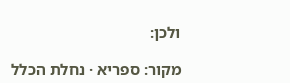ולכן:

מקור: ספריא · נחלת הכלל